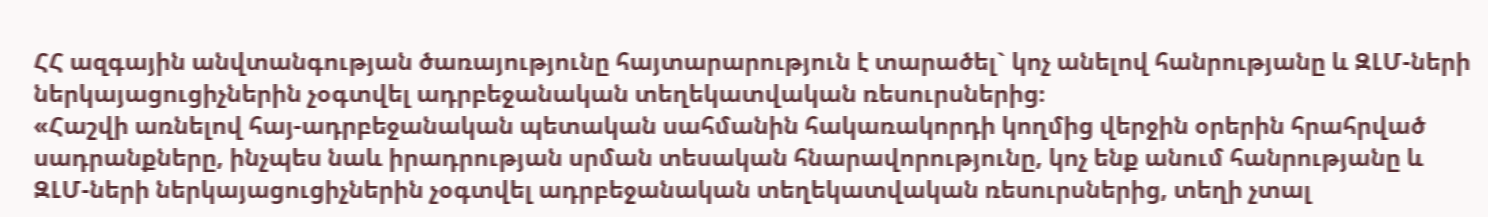ՀՀ ազգային անվտանգության ծառայությունը հայտարարություն է տարածել` կոչ անելով հանրությանը և ԶԼՄ-ների ներկայացուցիչներին չօգտվել ադրբեջանական տեղեկատվական ռեսուրսներից։
«Հաշվի առնելով հայ-ադրբեջանական պետական սահմանին հակառակորդի կողմից վերջին օրերին հրահրված սադրանքները, ինչպես նաև իրադրության սրման տեսական հնարավորությունը, կոչ ենք անում հանրությանը և ԶԼՄ-ների ներկայացուցիչներին չօգտվել ադրբեջանական տեղեկատվական ռեսուրսներից, տեղի չտալ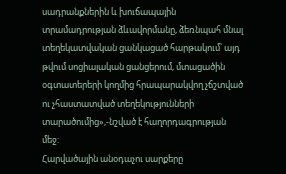սադրանքներին և խուճապային տրամադրության ձևավորմանը, ձեռնպահ մնալ տեղեկատվական ցանկացած հարթակում՝ այդ թվում սոցիալական ցանցերում, մտացածին օգտատերերի կողմից հրապարակվող չճշտված ու չհաստատված տեղեկությունների տարածումից»,-նշված է հաղորդագրության մեջ:
Հարվածային անօդաչու սարքերը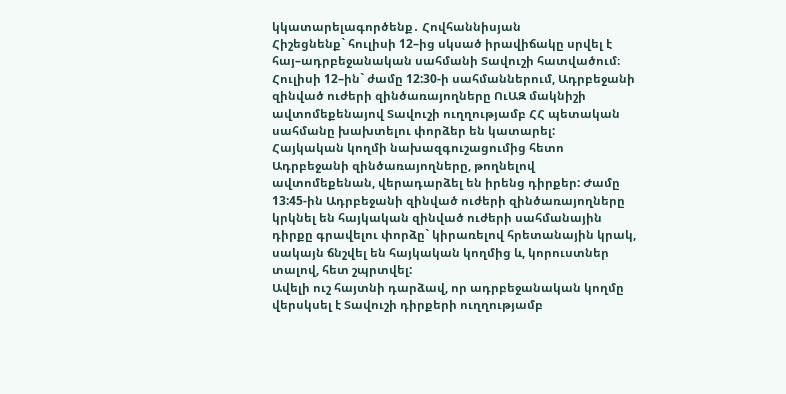կկատարելագործենք․ Հովհաննիսյան
Հիշեցնենք` հուլիսի 12–ից սկսած իրավիճակը սրվել է հայ–ադրբեջանական սահմանի Տավուշի հատվածում։ Հուլիսի 12–ին` ժամը 12:30-ի սահմաններում, Ադրբեջանի զինված ուժերի զինծառայողները ՈւԱԶ մակնիշի ավտոմեքենայով Տավուշի ուղղությամբ ՀՀ պետական սահմանը խախտելու փորձեր են կատարել:
Հայկական կողմի նախազգուշացումից հետո Ադրբեջանի զինծառայողները, թողնելով ավտոմեքենան, վերադարձել են իրենց դիրքեր: Ժամը 13:45-ին Ադրբեջանի զինված ուժերի զինծառայողները կրկնել են հայկական զինված ուժերի սահմանային դիրքը գրավելու փորձը` կիրառելով հրետանային կրակ, սակայն ճնշվել են հայկական կողմից և, կորուստներ տալով, հետ շպրտվել:
Ավելի ուշ հայտնի դարձավ, որ ադրբեջանական կողմը վերսկսել է Տավուշի դիրքերի ուղղությամբ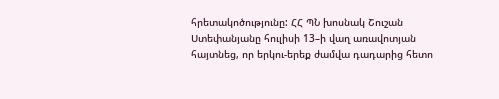հրետակոծությունը: ՀՀ ՊՆ խոսնակ Շուշան Ստեփանյանը հուլիսի 13–ի վաղ առավոտյան հայտնեց, որ երկու-երեք ժամվա դադարից հետո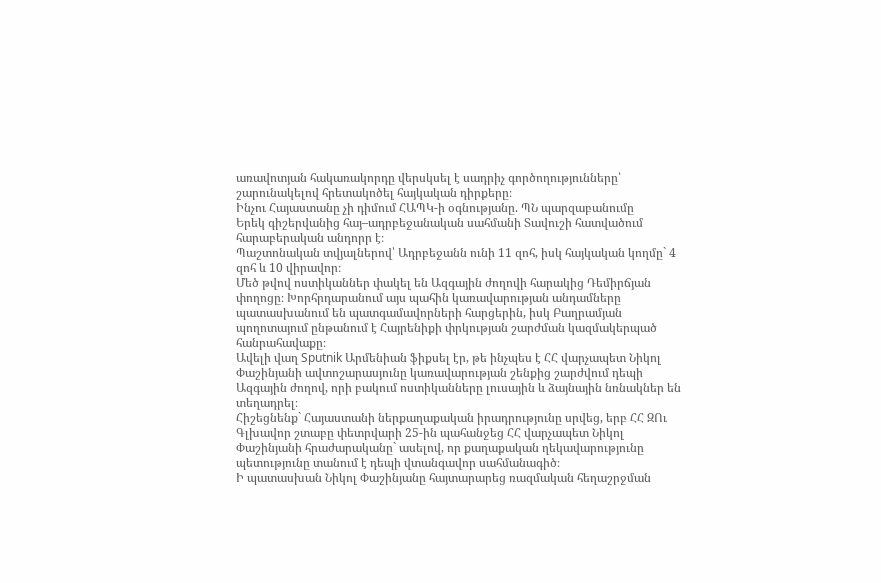առավոտյան հակառակորդը վերսկսել է սադրիչ գործողությունները՝ շարունակելով հրետակոծել հայկական դիրքերը։
Ինչու Հայաստանը չի դիմում ՀԱՊԿ-ի օգնությանը. ՊՆ պարզաբանումը
Երեկ գիշերվանից հայ–ադրբեջանական սահմանի Տավուշի հատվածում հարաբերական անդորր է։
Պաշտոնական տվյալներով՝ Ադրբեջանն ունի 11 զոհ, իսկ հայկական կողմը` 4 զոհ և 10 վիրավոր։
Մեծ թվով ոստիկաններ փակել են Ազգային ժողովի հարակից Դեմիրճյան փողոցը։ Խորհրդարանում այս պահին կառավարության անդամները պատասխանում են պատգամավորների հարցերին, իսկ Բաղրամյան պողոտայում ընթանում է Հայրենիքի փրկության շարժման կազմակերպած հանրահավաքը։
Ավելի վաղ Sputnik Արմենիան ֆիքսել էր, թե ինչպես է ՀՀ վարչապետ Նիկոլ Փաշինյանի ավտոշարասյունը կառավարության շենքից շարժվում դեպի Ազգային ժողով, որի բակում ոստիկանները լուսային և ձայնային նռնակներ են տեղադրել։
Հիշեցնենք` Հայաստանի ներքաղաքական իրադրությունը սրվեց, երբ ՀՀ ԶՈւ Գլխավոր շտաբը փետրվարի 25-ին պահանջեց ՀՀ վարչապետ Նիկոլ Փաշինյանի հրաժարականը` ասելով, որ քաղաքական ղեկավարությունը պետությունը տանում է դեպի վտանգավոր սահմանագիծ։
Ի պատասխան Նիկոլ Փաշինյանը հայտարարեց ռազմական հեղաշրջման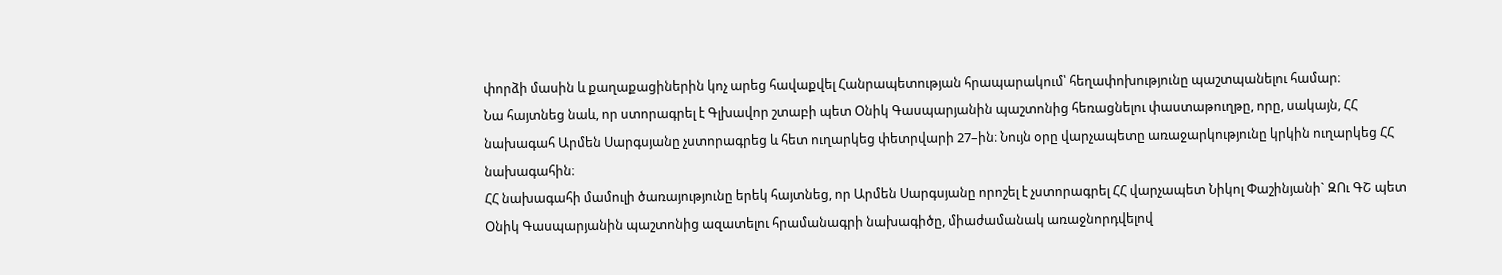փորձի մասին և քաղաքացիներին կոչ արեց հավաքվել Հանրապետության հրապարակում՝ հեղափոխությունը պաշտպանելու համար։
Նա հայտնեց նաև, որ ստորագրել է Գլխավոր շտաբի պետ Օնիկ Գասպարյանին պաշտոնից հեռացնելու փաստաթուղթը, որը, սակայն, ՀՀ նախագահ Արմեն Սարգսյանը չստորագրեց և հետ ուղարկեց փետրվարի 27–ին։ Նույն օրը վարչապետը առաջարկությունը կրկին ուղարկեց ՀՀ նախագահին։
ՀՀ նախագահի մամուլի ծառայությունը երեկ հայտնեց, որ Արմեն Սարգսյանը որոշել է չստորագրել ՀՀ վարչապետ Նիկոլ Փաշինյանի` ԶՈւ ԳՇ պետ Օնիկ Գասպարյանին պաշտոնից ազատելու հրամանագրի նախագիծը, միաժամանակ առաջնորդվելով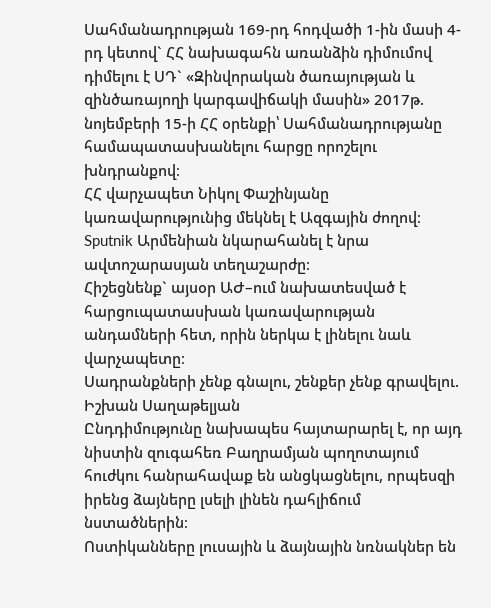Սահմանադրության 169-րդ հոդվածի 1-ին մասի 4-րդ կետով` ՀՀ նախագահն առանձին դիմումով դիմելու է ՍԴ` «Զինվորական ծառայության և զինծառայողի կարգավիճակի մասին» 2017թ. նոյեմբերի 15-ի ՀՀ օրենքի՝ Սահմանադրությանը համապատասխանելու հարցը որոշելու խնդրանքով։
ՀՀ վարչապետ Նիկոլ Փաշինյանը կառավարությունից մեկնել է Ազգային ժողով։ Sputnik Արմենիան նկարահանել է նրա ավտոշարասյան տեղաշարժը։
Հիշեցնենք` այսօր ԱԺ–ում նախատեսված է հարցուպատասխան կառավարության անդամների հետ, որին ներկա է լինելու նաև վարչապետը։
Սադրանքների չենք գնալու, շենքեր չենք գրավելու. Իշխան Սաղաթելյան
Ընդդիմությունը նախապես հայտարարել է, որ այդ նիստին զուգահեռ Բաղրամյան պողոտայում հուժկու հանրահավաք են անցկացնելու, որպեսզի իրենց ձայները լսելի լինեն դահլիճում նստածներին։
Ոստիկանները լուսային և ձայնային նռնակներ են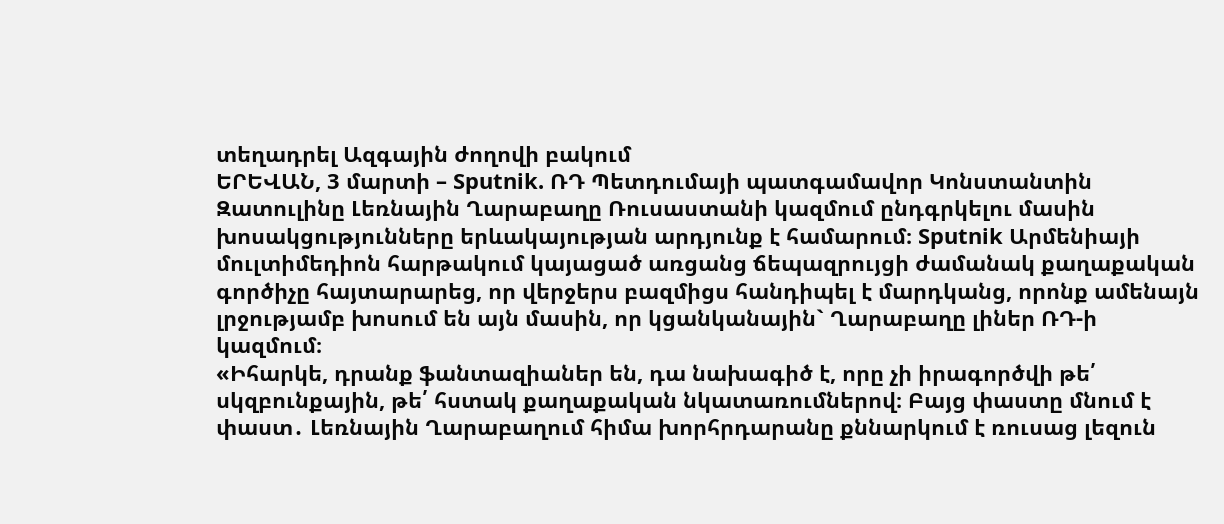տեղադրել Ազգային ժողովի բակում
ԵՐԵՎԱՆ, 3 մարտի – Sputnik. ՌԴ Պետդումայի պատգամավոր Կոնստանտին Զատուլինը Լեռնային Ղարաբաղը Ռուսաստանի կազմում ընդգրկելու մասին խոսակցությունները երևակայության արդյունք է համարում։ Sputnik Արմենիայի մուլտիմեդիոն հարթակում կայացած առցանց ճեպազրույցի ժամանակ քաղաքական գործիչը հայտարարեց, որ վերջերս բազմիցս հանդիպել է մարդկանց, որոնք ամենայն լրջությամբ խոսում են այն մասին, որ կցանկանային` Ղարաբաղը լիներ ՌԴ-ի կազմում։
«Իհարկե, դրանք ֆանտազիաներ են, դա նախագիծ է, որը չի իրագործվի թե՛ սկզբունքային, թե՛ հստակ քաղաքական նկատառումներով։ Բայց փաստը մնում է փաստ․ Լեռնային Ղարաբաղում հիմա խորհրդարանը քննարկում է ռուսաց լեզուն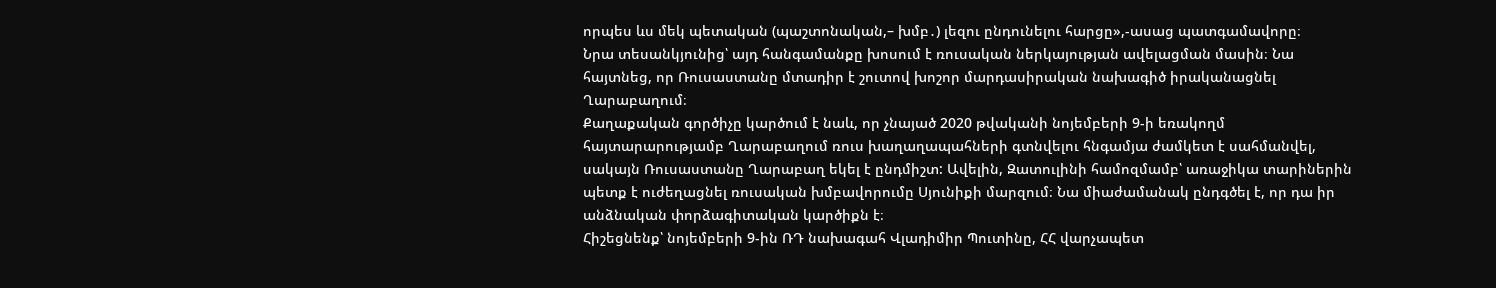որպես ևս մեկ պետական (պաշտոնական,– խմբ․) լեզու ընդունելու հարցը»,-ասաց պատգամավորը։
Նրա տեսանկյունից՝ այդ հանգամանքը խոսում է ռուսական ներկայության ավելացման մասին։ Նա հայտնեց, որ Ռուսաստանը մտադիր է շուտով խոշոր մարդասիրական նախագիծ իրականացնել Ղարաբաղում։
Քաղաքական գործիչը կարծում է նաև, որ չնայած 2020 թվականի նոյեմբերի 9-ի եռակողմ հայտարարությամբ Ղարաբաղում ռուս խաղաղապահների գտնվելու հնգամյա ժամկետ է սահմանվել, սակայն Ռուսաստանը Ղարաբաղ եկել է ընդմիշտ: Ավելին, Զատուլինի համոզմամբ՝ առաջիկա տարիներին պետք է ուժեղացնել ռուսական խմբավորումը Սյունիքի մարզում։ Նա միաժամանակ ընդգծել է, որ դա իր անձնական փորձագիտական կարծիքն է։
Հիշեցնենք՝ նոյեմբերի 9-ին ՌԴ նախագահ Վլադիմիր Պուտինը, ՀՀ վարչապետ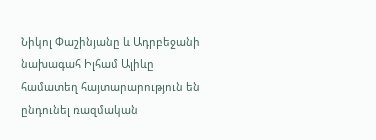Նիկոլ Փաշինյանը և Ադրբեջանի նախագահ Իլհամ Ալիևը համատեղ հայտարարություն են ընդունել ռազմական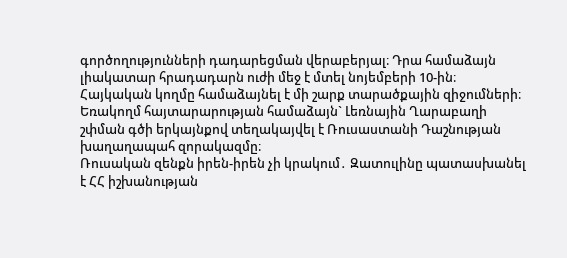գործողությունների դադարեցման վերաբերյալ։ Դրա համաձայն լիակատար հրադադարն ուժի մեջ է մտել նոյեմբերի 10-ին։ Հայկական կողմը համաձայնել է մի շարք տարածքային զիջումների։ Եռակողմ հայտարարության համաձայն` Լեռնային Ղարաբաղի շփման գծի երկայնքով տեղակայվել է Ռուսաստանի Դաշնության խաղաղապահ զորակազմը։
Ռուսական զենքն իրեն-իրեն չի կրակում․ Զատուլինը պատասխանել է ՀՀ իշխանության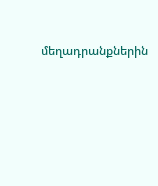մեղադրանքներին